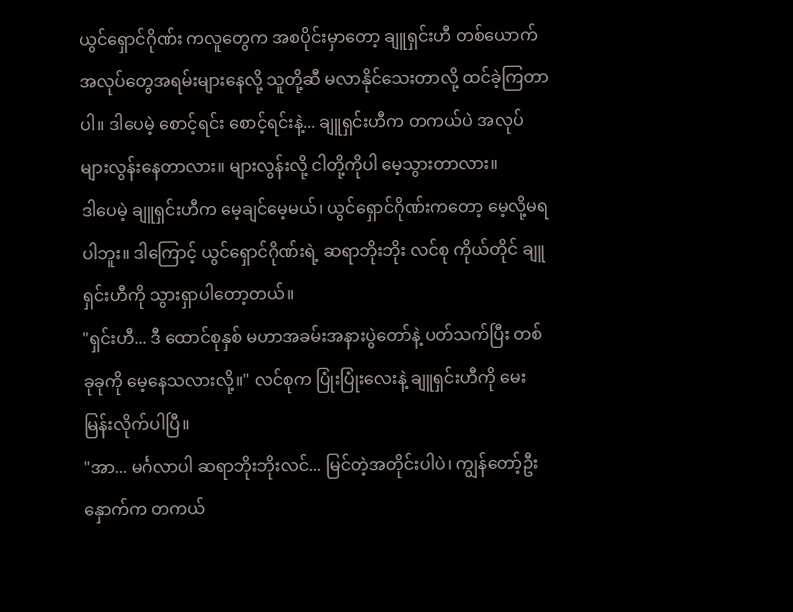ယွင်ရှောင်ဂိုဏ်း ကလူတွေက အစပိုင်းမှာတော့ ချူရှင်းဟီ တစ်ယောက် အလုပ်တွေအရမ်းများနေလို့ သူတို့ဆီ မလာနိုင်သေးတာလို့ ထင်ခဲ့ကြတာပါ။ ဒါပေမဲ့ စောင့်ရင်း စောင့်ရင်းနဲ့... ချူရှင်းဟီက တကယ်ပဲ အလုပ်များလွန်းနေတာလား။ များလွန်းလို့ ငါတို့ကိုပါ မေ့သွားတာလား။
ဒါပေမဲ့ ချူရှင်းဟီက မေ့ချင်မေ့မယ်၊ ယွင်ရှောင်ဂိုဏ်းကတော့ မေ့လို့မရပါဘူး။ ဒါကြောင့် ယွင်ရှောင်ဂိုဏ်းရဲ့ ဆရာဘိုးဘိုး လင်စု ကိုယ်တိုင် ချူရှင်းဟီကို သွားရှာပါတော့တယ်။
"ရှင်းဟီ... ဒီ ထောင်စုနှစ် မဟာအခမ်းအနားပွဲတော်နဲ့ ပတ်သက်ပြီး တစ်ခုခုကို မေ့နေသလားလို့။" လင်စုက ပြုံးပြုံးလေးနဲ့ ချူရှင်းဟီကို မေးမြန်းလိုက်ပါပြီ။
"အာ... မင်္ဂလာပါ ဆရာဘိုးဘိုးလင်... မြင်တဲ့အတိုင်းပါပဲ၊ ကျွန်တော့်ဦးနှောက်က တကယ်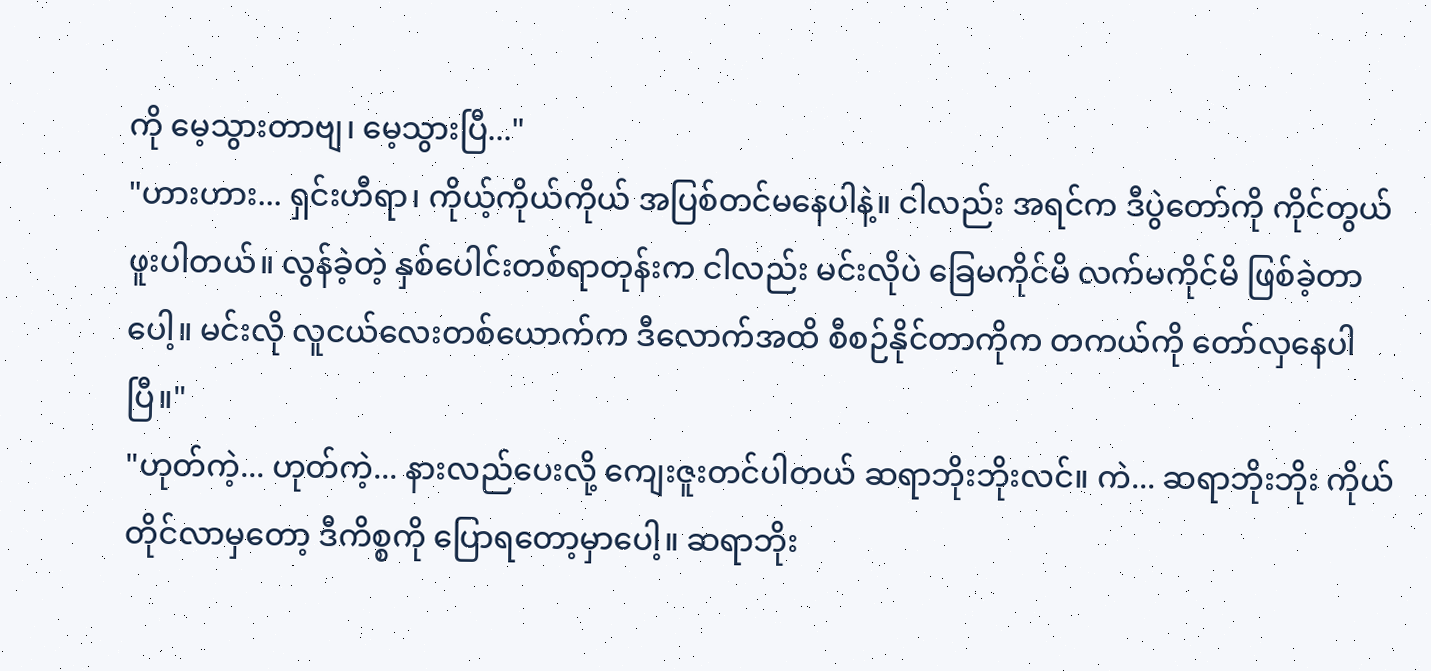ကို မေ့သွားတာဗျ၊ မေ့သွားပြီ..."
"ဟားဟား... ရှင်းဟီရာ၊ ကိုယ့်ကိုယ်ကိုယ် အပြစ်တင်မနေပါနဲ့။ ငါလည်း အရင်က ဒီပွဲတော်ကို ကိုင်တွယ်ဖူးပါတယ်။ လွန်ခဲ့တဲ့ နှစ်ပေါင်းတစ်ရာတုန်းက ငါလည်း မင်းလိုပဲ ခြေမကိုင်မိ လက်မကိုင်မိ ဖြစ်ခဲ့တာပေါ့။ မင်းလို လူငယ်လေးတစ်ယောက်က ဒီလောက်အထိ စီစဉ်နိုင်တာကိုက တကယ်ကို တော်လှနေပါပြီ။"
"ဟုတ်ကဲ့... ဟုတ်ကဲ့... နားလည်ပေးလို့ ကျေးဇူးတင်ပါတယ် ဆရာဘိုးဘိုးလင်။ ကဲ... ဆရာဘိုးဘိုး ကိုယ်တိုင်လာမှတော့ ဒီကိစ္စကို ပြောရတော့မှာပေါ့။ ဆရာဘိုး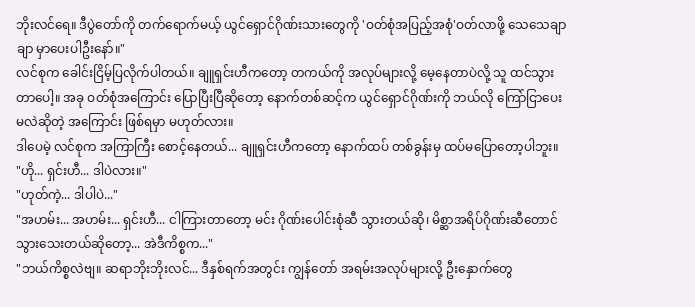ဘိုးလင်ရေ။ ဒီပွဲတော်ကို တက်ရောက်မယ့် ယွင်ရှောင်ဂိုဏ်းသားတွေကို 'ဝတ်စုံအပြည့်အစုံ'ဝတ်လာဖို့ သေသေချာချာ မှာပေးပါဦးနော်။"
လင်စုက ခေါင်းငြိမ့်ပြလိုက်ပါတယ်။ ချူရှင်းဟီကတော့ တကယ်ကို အလုပ်များလို့ မေ့နေတာပဲလို့ သူ ထင်သွားတာပေါ့။ အခု ဝတ်စုံအကြောင်း ပြောပြီးပြီဆိုတော့ နောက်တစ်ဆင့်က ယွင်ရှောင်ဂိုဏ်းကို ဘယ်လို ကြော်ငြာပေးမလဲဆိုတဲ့ အကြောင်း ဖြစ်ရမှာ မဟုတ်လား။
ဒါပေမဲ့ လင်စုက အကြာကြီး စောင့်နေတယ်... ချူရှင်းဟီကတော့ နောက်ထပ် တစ်ခွန်းမှ ထပ်မပြောတော့ပါဘူး။
"ဟို... ရှင်းဟီ... ဒါပဲလား။"
"ဟုတ်ကဲ့... ဒါပါပဲ..."
"အဟမ်း... အဟမ်း... ရှင်းဟီ... ငါကြားတာတော့ မင်း ဂိုဏ်းပေါင်းစုံဆီ သွားတယ်ဆို၊ မိစ္ဆာအရိပ်ဂိုဏ်းဆီတောင် သွားသေးတယ်ဆိုတော့... အဲဒီကိစ္စက..."
"ဘယ်ကိစ္စလဲဗျ။ ဆရာဘိုးဘိုးလင်... ဒီနှစ်ရက်အတွင်း ကျွန်တော် အရမ်းအလုပ်များလို့ ဦးနှောက်တွေ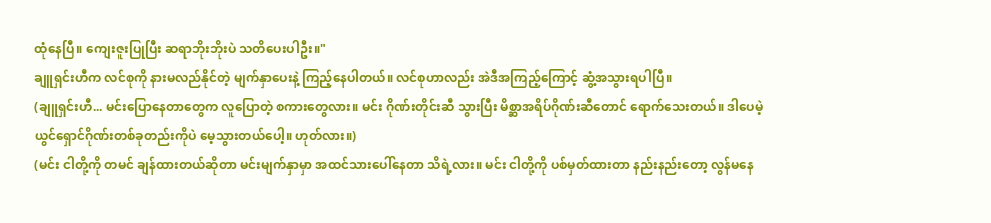ထုံနေပြီ။ ကျေးဇူးပြုပြီး ဆရာဘိုးဘိုးပဲ သတိပေးပါဦး။"
ချူရှင်းဟီက လင်စုကို နားမလည်နိုင်တဲ့ မျက်နှာပေးနဲ့ ကြည့်နေပါတယ်။ လင်စုဟာလည်း အဲဒီအကြည့်ကြောင့် ဆွံ့အသွားရပါပြီ။
(ချူရှင်းဟီ... မင်းပြောနေတာတွေက လူပြောတဲ့ စကားတွေလား။ မင်း ဂိုဏ်းတိုင်းဆီ သွားပြီး မိစ္ဆာအရိပ်ဂိုဏ်းဆီတောင် ရောက်သေးတယ်။ ဒါပေမဲ့ ယွင်ရှောင်ဂိုဏ်းတစ်ခုတည်းကိုပဲ မေ့သွားတယ်ပေါ့။ ဟုတ်လား။)
(မင်း ငါတို့ကို တမင် ချန်ထားတယ်ဆိုတာ မင်းမျက်နှာမှာ အထင်သားပေါ်နေတာ သိရဲ့လား။ မင်း ငါတို့ကို ပစ်မှတ်ထားတာ နည်းနည်းတော့ လွန်မနေ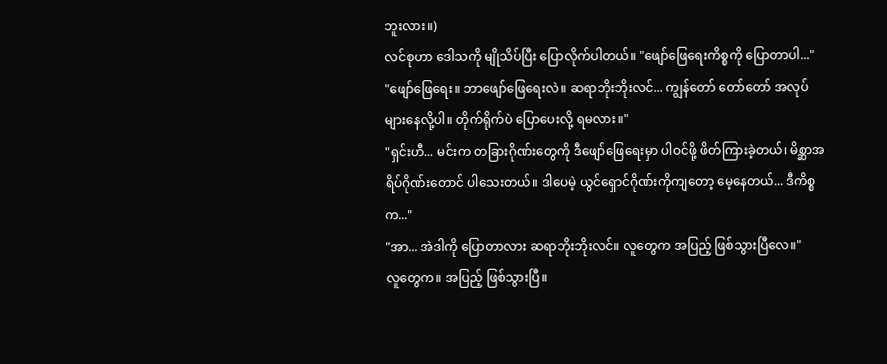ဘူးလား။)
လင်စုဟာ ဒေါသကို မျိုသိပ်ပြီး ပြောလိုက်ပါတယ်။ "ဖျော်ဖြေရေးကိစ္စကို ပြောတာပါ..."
"ဖျော်ဖြေရေး။ ဘာဖျော်ဖြေရေးလဲ။ ဆရာဘိုးဘိုးလင်... ကျွန်တော် တော်တော် အလုပ်များနေလို့ပါ။ တိုက်ရိုက်ပဲ ပြောပေးလို့ ရမလား။"
"ရှင်းဟီ... မင်းက တခြားဂိုဏ်းတွေကို ဒီဖျော်ဖြေရေးမှာ ပါဝင်ဖို့ ဖိတ်ကြားခဲ့တယ်၊ မိစ္ဆာအရိပ်ဂိုဏ်းတောင် ပါသေးတယ်။ ဒါပေမဲ့ ယွင်ရှောင်ဂိုဏ်းကိုကျတော့ မေ့နေတယ်... ဒီကိစ္စက..."
"အာ... အဲဒါကို ပြောတာလား ဆရာဘိုးဘိုးလင်။ လူတွေက အပြည့် ဖြစ်သွားပြီလေ။"
လူတွေက။ အပြည့် ဖြစ်သွားပြီ။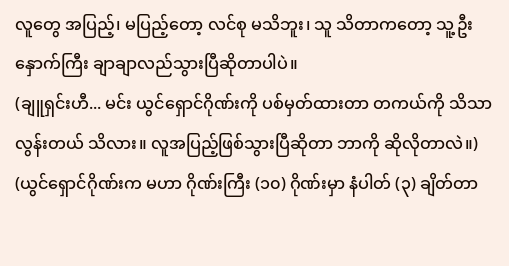လူတွေ အပြည့်၊ မပြည့်တော့ လင်စု မသိဘူး၊ သူ သိတာကတော့ သူ့ဦးနှောက်ကြီး ချာချာလည်သွားပြီဆိုတာပါပဲ။
(ချူရှင်းဟီ... မင်း ယွင်ရှောင်ဂိုဏ်းကို ပစ်မှတ်ထားတာ တကယ်ကို သိသာလွန်းတယ် သိလား။ လူအပြည့်ဖြစ်သွားပြီဆိုတာ ဘာကို ဆိုလိုတာလဲ။)
(ယွင်ရှောင်ဂိုဏ်းက မဟာ ဂိုဏ်းကြီး (၁၀) ဂိုဏ်းမှာ နံပါတ် (၃) ချိတ်တာ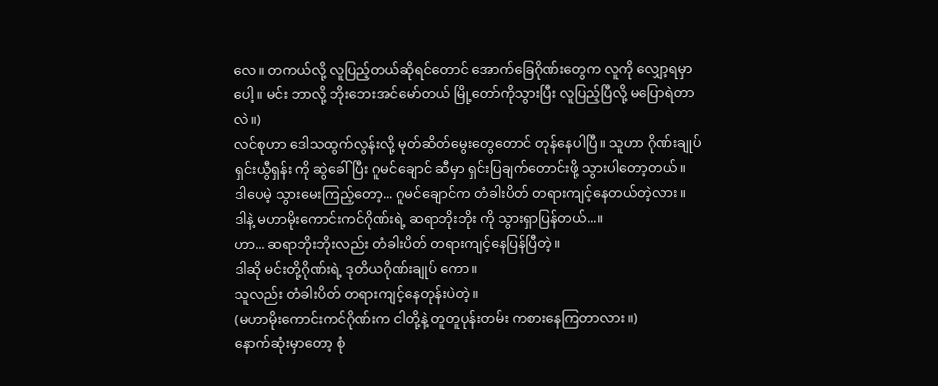လေ။ တကယ်လို့ လူပြည့်တယ်ဆိုရင်တောင် အောက်ခြေဂိုဏ်းတွေက လူကို လျှော့ရမှာပေါ့။ မင်း ဘာလို့ ဘိုးဘေးအင်မော်တယ် မြို့တော်ကိုသွားပြီး လူပြည့်ပြီလို့ မပြောရဲတာလဲ။)
လင်စုဟာ ဒေါသထွက်လွန်းလို့ မုတ်ဆိတ်မွေးတွေတောင် တုန်နေပါပြီ။ သူဟာ ဂိုဏ်းချုပ် ရှင်းယွီရှန်း ကို ဆွဲခေါ်ပြီး ဂူမင်ချောင် ဆီမှာ ရှင်းပြချက်တောင်းဖို့ သွားပါတော့တယ်။
ဒါပေမဲ့ သွားမေးကြည့်တော့... ဂူမင်ချောင်က တံခါးပိတ် တရားကျင့်နေတယ်တဲ့လား။
ဒါနဲ့ မဟာမိုးကောင်းကင်ဂိုဏ်းရဲ့ ဆရာဘိုးဘိုး ကို သွားရှာပြန်တယ်...။
ဟာ... ဆရာဘိုးဘိုးလည်း တံခါးပိတ် တရားကျင့်နေပြန်ပြီတဲ့။
ဒါဆို မင်းတို့ဂိုဏ်းရဲ့ ဒုတိယဂိုဏ်းချုပ် ကော။
သူလည်း တံခါးပိတ် တရားကျင့်နေတုန်းပဲတဲ့။
(မဟာမိုးကောင်းကင်ဂိုဏ်းက ငါတို့နဲ့ တူတူပုန်းတမ်း ကစားနေကြတာလား။)
နောက်ဆုံးမှာတော့ စုံ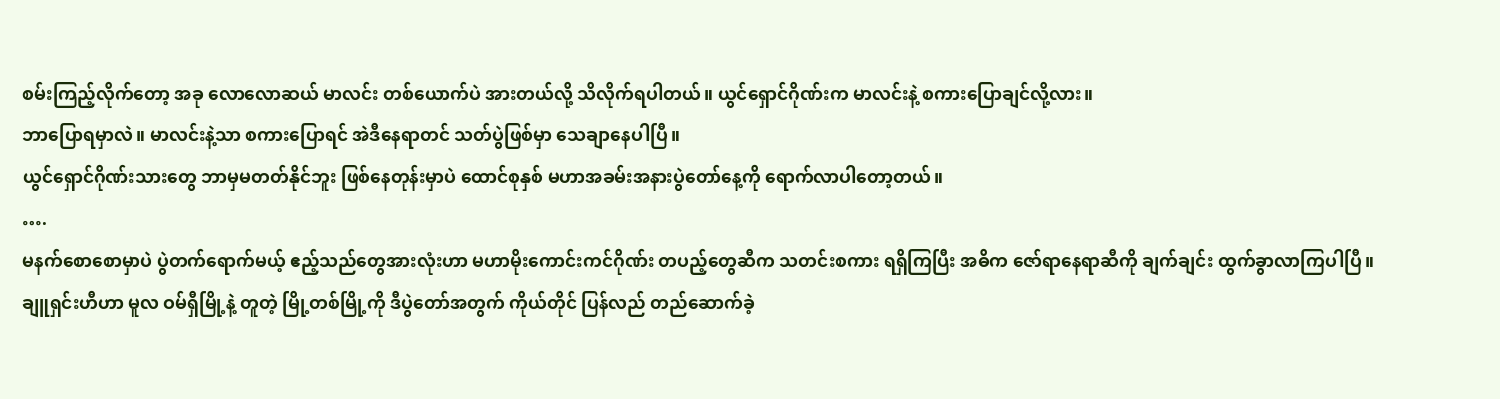စမ်းကြည့်လိုက်တော့ အခု လောလောဆယ် မာလင်း တစ်ယောက်ပဲ အားတယ်လို့ သိလိုက်ရပါတယ်။ ယွင်ရှောင်ဂိုဏ်းက မာလင်းနဲ့ စကားပြောချင်လို့လား။
ဘာပြောရမှာလဲ။ မာလင်းနဲ့သာ စကားပြောရင် အဲဒီနေရာတင် သတ်ပွဲဖြစ်မှာ သေချာနေပါပြီ။
ယွင်ရှောင်ဂိုဏ်းသားတွေ ဘာမှမတတ်နိုင်ဘူး ဖြစ်နေတုန်းမှာပဲ ထောင်စုနှစ် မဟာအခမ်းအနားပွဲတော်နေ့ကို ရောက်လာပါတော့တယ်။
….
မနက်စောစောမှာပဲ ပွဲတက်ရောက်မယ့် ဧည့်သည်တွေအားလုံးဟာ မဟာမိုးကောင်းကင်ဂိုဏ်း တပည့်တွေဆီက သတင်းစကား ရရှိကြပြီး အဓိက ဇော်ရာနေရာဆီကို ချက်ချင်း ထွက်ခွာလာကြပါပြီ။
ချူရှင်းဟီဟာ မူလ ဝမ်ရှီမြို့နဲ့ တူတဲ့ မြို့တစ်မြို့ကို ဒီပွဲတော်အတွက် ကိုယ်တိုင် ပြန်လည် တည်ဆောက်ခဲ့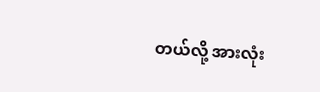တယ်လို့ အားလုံး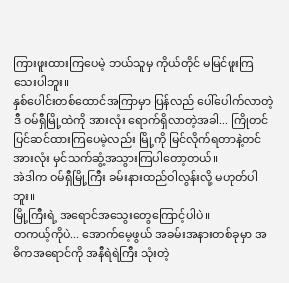ကြားဖူးထားကြပေမဲ့ ဘယ်သူမှ ကိုယ်တိုင် မမြင်ဖူးကြသေးပါဘူး။
နှစ်ပေါင်းတစ်ထောင်အကြာမှာ ပြန်လည် ပေါ်ပေါက်လာတဲ့ ဒီ ဝမ်ရှီမြို့ထဲကို အားလုံး ရောက်ရှိလာတဲ့အခါ... ကြိုတင် ပြင်ဆင်ထားကြပေမဲ့လည်း မြို့ကို မြင်လိုက်ရတာနဲ့တင် အားလုံး မှင်သက်ဆွံ့အသွားကြပါတော့တယ်။
အဲဒါက ဝမ်ရှီမြို့ကြီး ခမ်းနားထည်ဝါလွန်းလို့ မဟုတ်ပါဘူး။
မြို့ကြီးရဲ့ အရောင်အသွေးတွေကြောင့်ပါပဲ။
တကယ့်ကိုပဲ... အောက်မေ့ဖွယ် အခမ်းအနားတစ်ခုမှာ အဓိကအရောင်ကို အနီရဲရဲကြီး သုံးတဲ့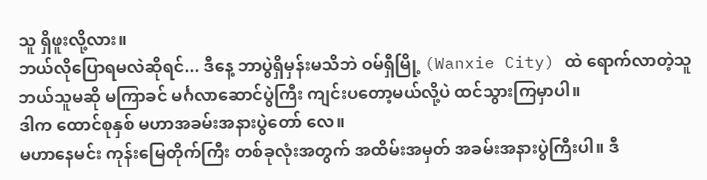သူ ရှိဖူးလို့လား။
ဘယ်လိုပြောရမလဲဆိုရင်... ဒီနေ့ ဘာပွဲရှိမှန်းမသိဘဲ ဝမ်ရှီမြို့ (Wanxie City) ထဲ ရောက်လာတဲ့သူ ဘယ်သူမဆို မကြာခင် မင်္ဂလာဆောင်ပွဲကြီး ကျင်းပတော့မယ်လို့ပဲ ထင်သွားကြမှာပါ။
ဒါက ထောင်စုနှစ် မဟာအခမ်းအနားပွဲတော် လေ။
မဟာနေမင်း ကုန်းမြေတိုက်ကြီး တစ်ခုလုံးအတွက် အထိမ်းအမှတ် အခမ်းအနားပွဲကြီးပါ။ ဒီ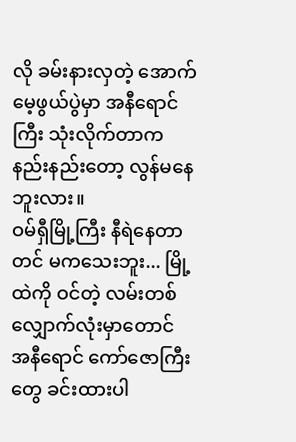လို ခမ်းနားလှတဲ့ အောက်မေ့ဖွယ်ပွဲမှာ အနီရောင်ကြီး သုံးလိုက်တာက နည်းနည်းတော့ လွန်မနေဘူးလား။
ဝမ်ရှီမြို့ကြီး နီရဲနေတာတင် မကသေးဘူး... မြို့ထဲကို ဝင်တဲ့ လမ်းတစ်လျှောက်လုံးမှာတောင် အနီရောင် ကော်ဇောကြီးတွေ ခင်းထားပါ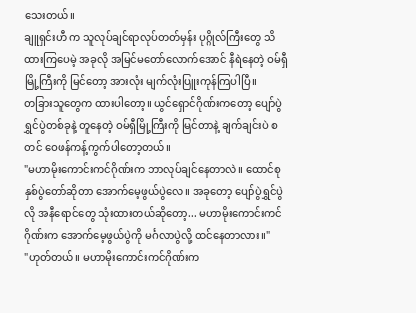သေးတယ်။
ချူရှင်းဟီ က သူလုပ်ချင်ရာလုပ်တတ်မှန်း ပုဂ္ဂိုလ်ကြီးတွေ သိထားကြပေမဲ့ အခုလို အမြင်မတော်လောက်အောင် နီရဲနေတဲ့ ဝမ်ရှီမြို့ကြီးကို မြင်တော့ အားလုံး မျက်လုံးပြူးကုန်ကြပါပြီ။
တခြားသူတွေက ထားပါတော့။ ယွင်ရှောင်ဂိုဏ်းကတော့ ပျော်ပွဲရွှင်ပွဲတစ်ခုနဲ့ တူနေတဲ့ ဝမ်ရှီမြို့ကြီးကို မြင်တာနဲ့ ချက်ချင်းပဲ စတင် ဝေဖန်ကန့်ကွက်ပါတော့တယ်။
"မဟာမိုးကောင်းကင်ဂိုဏ်းက ဘာလုပ်ချင်နေတာလဲ။ ထောင်စုနှစ်ပွဲတော်ဆိုတာ အောက်မေ့ဖွယ်ပွဲလေ။ အခုတော့ ပျော်ပွဲရွှင်ပွဲလို အနီရောင်တွေ သုံးထားတယ်ဆိုတော့... မဟာမိုးကောင်းကင်ဂိုဏ်းက အောက်မေ့ဖွယ်ပွဲကို မင်္ဂလာပွဲလို့ ထင်နေတာလား။"
"ဟုတ်တယ်။ မဟာမိုးကောင်းကင်ဂိုဏ်းက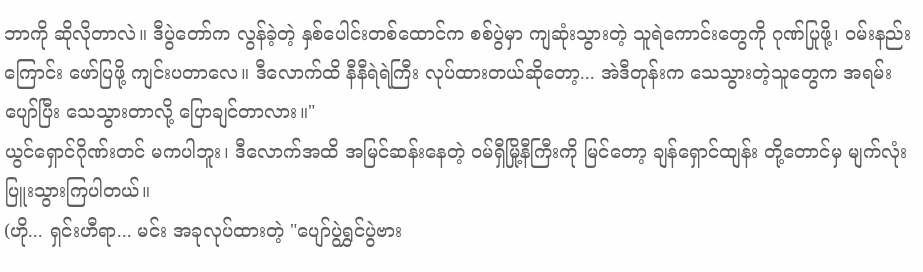ဘာကို ဆိုလိုတာလဲ။ ဒီပွဲတော်က လွန်ခဲ့တဲ့ နှစ်ပေါင်းတစ်ထောင်က စစ်ပွဲမှာ ကျဆုံးသွားတဲ့ သူရဲကောင်းတွေကို ဂုဏ်ပြုဖို့၊ ဝမ်းနည်းကြောင်း ဖော်ပြဖို့ ကျင်းပတာလေ။ ဒီလောက်ထိ နီနီရဲရဲကြီး လုပ်ထားတယ်ဆိုတော့... အဲဒီတုန်းက သေသွားတဲ့သူတွေက အရမ်းပျော်ပြီး သေသွားတာလို့ ပြောချင်တာလား။"
ယွင်ရှောင်ဂိုဏ်းတင် မကပါဘူး၊ ဒီလောက်အထိ အမြင်ဆန်းနေတဲ့ ဝမ်ရှီမြို့နီကြီးကို မြင်တော့ ချန်ရှောင်ထျန်း တို့တောင်မှ မျက်လုံးပြူးသွားကြပါတယ်။
(ဟို... ရှင်းဟီရာ... မင်း အခုလုပ်ထားတဲ့ "ပျော်ပွဲရွှင်ပွဲဗား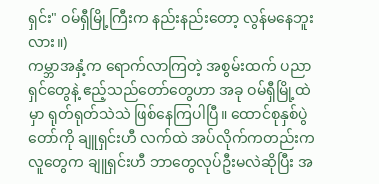ရှင်း" ဝမ်ရှီမြို့ကြီးက နည်းနည်းတော့ လွန်မနေဘူးလား။)
ကမ္ဘာအနှံ့က ရောက်လာကြတဲ့ အစွမ်းထက် ပညာရှင်တွေနဲ့ ဧည့်သည်တော်တွေဟာ အခု ဝမ်ရှီမြို့ထဲမှာ ရုတ်ရုတ်သဲသဲ ဖြစ်နေကြပါပြီ။ ထောင်စုနှစ်ပွဲတော်ကို ချူရှင်းဟီ လက်ထဲ အပ်လိုက်ကတည်းက လူတွေက ချူရှင်းဟီ ဘာတွေလုပ်ဦးမလဲဆိုပြီး အ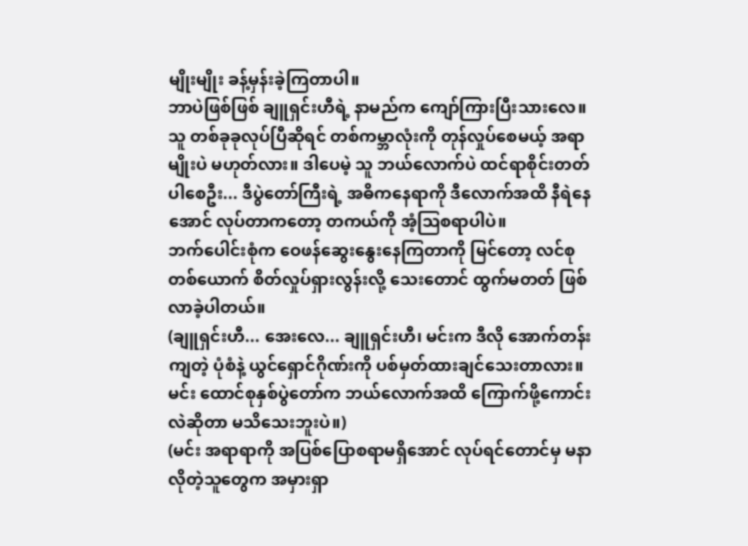မျိုးမျိုး ခန့်မှန်းခဲ့ကြတာပါ။
ဘာပဲဖြစ်ဖြစ် ချူရှင်းဟီရဲ့ နာမည်က ကျော်ကြားပြီးသားလေ။ သူ တစ်ခုခုလုပ်ပြီဆိုရင် တစ်ကမ္ဘာလုံးကို တုန်လှုပ်စေမယ့် အရာမျိုးပဲ မဟုတ်လား။ ဒါပေမဲ့ သူ ဘယ်လောက်ပဲ ထင်ရာစိုင်းတတ်ပါစေဦး... ဒီပွဲတော်ကြီးရဲ့ အဓိကနေရာကို ဒီလောက်အထိ နီရဲနေအောင် လုပ်တာကတော့ တကယ်ကို အံ့ဩစရာပါပဲ။
ဘက်ပေါင်းစုံက ဝေဖန်ဆွေးနွေးနေကြတာကို မြင်တော့ လင်စုတစ်ယောက် စိတ်လှုပ်ရှားလွန်းလို့ သေးတောင် ထွက်မတတ် ဖြစ်လာခဲ့ပါတယ်။
(ချူရှင်းဟီ... အေးလေ... ချူရှင်းဟီ၊ မင်းက ဒီလို အောက်တန်းကျတဲ့ ပုံစံနဲ့ ယွင်ရှောင်ဂိုဏ်းကို ပစ်မှတ်ထားချင်သေးတာလား။ မင်း ထောင်စုနှစ်ပွဲတော်က ဘယ်လောက်အထိ ကြောက်ဖို့ကောင်းလဲဆိုတာ မသိသေးဘူးပဲ။)
(မင်း အရာရာကို အပြစ်ပြောစရာမရှိအောင် လုပ်ရင်တောင်မှ မနာလိုတဲ့သူတွေက အမှားရှာ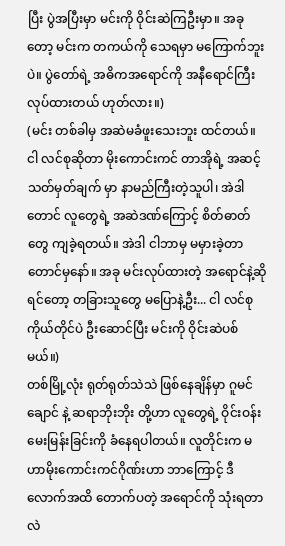ပြီး ပွဲအပြီးမှာ မင်းကို ဝိုင်းဆဲကြဦးမှာ။ အခုတော့ မင်းက တကယ်ကို သေရမှာ မကြောက်ဘူးပဲ။ ပွဲတော်ရဲ့ အဓိကအရောင်ကို အနီရောင်ကြီး လုပ်ထားတယ် ဟုတ်လား။)
(မင်း တစ်ခါမှ အဆဲမခံဖူးသေးဘူး ထင်တယ်။ ငါ လင်စုဆိုတာ မိုးကောင်းကင် တာအိုရဲ့ အဆင့်သတ်မှတ်ချက် မှာ နာမည်ကြီးတဲ့သူပါ၊ အဲဒါတောင် လူတွေရဲ့ အဆဲဒဏ်ကြောင့် စိတ်ဓာတ်တွေ ကျခဲ့ရတယ်။ အဲဒါ ငါဘာမှ မမှားခဲ့တာတောင်မှနော်။ အခု မင်းလုပ်ထားတဲ့ အရောင်နဲ့ဆိုရင်တော့ တခြားသူတွေ မပြောနဲ့ဦး... ငါ လင်စုကိုယ်တိုင်ပဲ ဦးဆောင်ပြီး မင်းကို ဝိုင်းဆဲပစ်မယ်။)
တစ်မြို့လုံး ရုတ်ရုတ်သဲသဲ ဖြစ်နေချိန်မှာ ဂူမင်ချောင် နဲ့ ဆရာဘိုးဘိုး တို့ဟာ လူတွေရဲ့ ဝိုင်းဝန်းမေးမြန်းခြင်းကို ခံနေရပါတယ်။ လူတိုင်းက မဟာမိုးကောင်းကင်ဂိုဏ်းဟာ ဘာကြောင့် ဒီလောက်အထိ တောက်ပတဲ့ အရောင်ကို သုံးရတာလဲ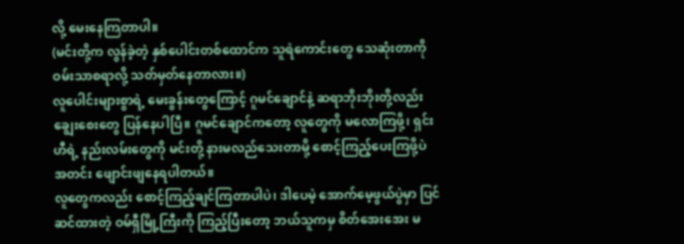လို့ မေးနေကြတာပါ။
(မင်းတို့က လွန်ခဲ့တဲ့ နှစ်ပေါင်းတစ်ထောင်က သူရဲကောင်းတွေ သေဆုံးတာကို ဝမ်းသာစရာလို့ သတ်မှတ်နေတာလား။)
လူပေါင်းများစွာရဲ့ မေးခွန်းတွေကြောင့် ဂူမင်ချောင်နဲ့ ဆရာဘိုးဘိုးတို့လည်း ချွေးစေးတွေ ပြန်နေပါပြီ။ ဂူမင်ချောင်ကတော့ လူတွေကို မလောကြဖို့၊ ရှင်းဟီရဲ့ နည်းလမ်းတွေကို မင်းတို့ နားမလည်သေးတာမို့ စောင့်ကြည့်ပေးကြဖို့ပဲ အတင်း ဖျောင်းဖျနေရပါတယ်။
လူတွေကလည်း စောင့်ကြည့်ချင်ကြတာပါပဲ၊ ဒါပေမဲ့ အောက်မေ့ဖွယ်ပွဲမှာ ပြင်ဆင်ထားတဲ့ ဝမ်ရှီမြို့ကြီးကို ကြည့်ပြီးတော့ ဘယ်သူကမှ စိတ်အေးအေး မ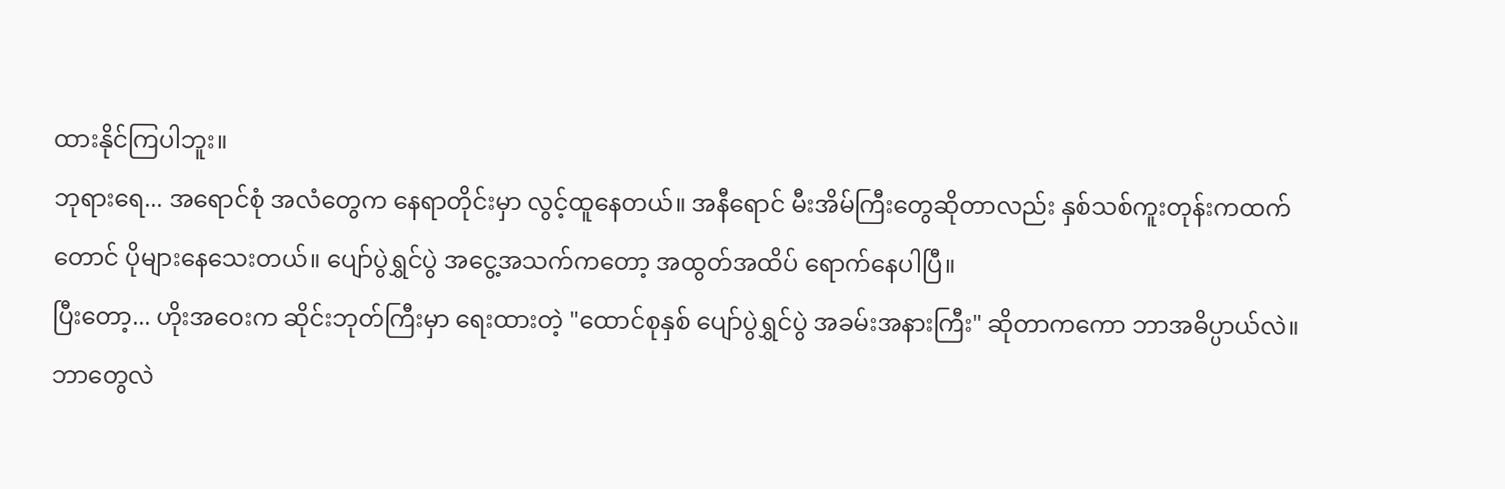ထားနိုင်ကြပါဘူး။
ဘုရားရေ... အရောင်စုံ အလံတွေက နေရာတိုင်းမှာ လွင့်ထူနေတယ်။ အနီရောင် မီးအိမ်ကြီးတွေဆိုတာလည်း နှစ်သစ်ကူးတုန်းကထက်တောင် ပိုများနေသေးတယ်။ ပျော်ပွဲရွှင်ပွဲ အငွေ့အသက်ကတော့ အထွတ်အထိပ် ရောက်နေပါပြီ။
ပြီးတော့... ဟိုးအဝေးက ဆိုင်းဘုတ်ကြီးမှာ ရေးထားတဲ့ "ထောင်စုနှစ် ပျော်ပွဲရွှင်ပွဲ အခမ်းအနားကြီး" ဆိုတာကကော ဘာအဓိပ္ပာယ်လဲ။
ဘာတွေလဲ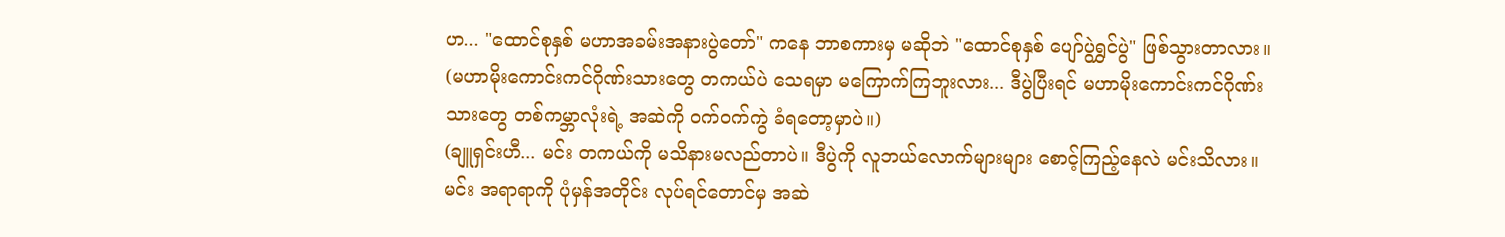ဟ... "ထောင်စုနှစ် မဟာအခမ်းအနားပွဲတော်" ကနေ ဘာစကားမှ မဆိုဘဲ "ထောင်စုနှစ် ပျော်ပွဲရွှင်ပွဲ" ဖြစ်သွားတာလား။
(မဟာမိုးကောင်းကင်ဂိုဏ်းသားတွေ တကယ်ပဲ သေရမှာ မကြောက်ကြဘူးလား... ဒီပွဲပြီးရင် မဟာမိုးကောင်းကင်ဂိုဏ်းသားတွေ တစ်ကမ္ဘာလုံးရဲ့ အဆဲကို ဝက်ဝက်ကွဲ ခံရတော့မှာပဲ။)
(ချူရှင်းဟီ... မင်း တကယ်ကို မသိနားမလည်တာပဲ။ ဒီပွဲကို လူဘယ်လောက်များများ စောင့်ကြည့်နေလဲ မင်းသိလား။ မင်း အရာရာကို ပုံမှန်အတိုင်း လုပ်ရင်တောင်မှ အဆဲ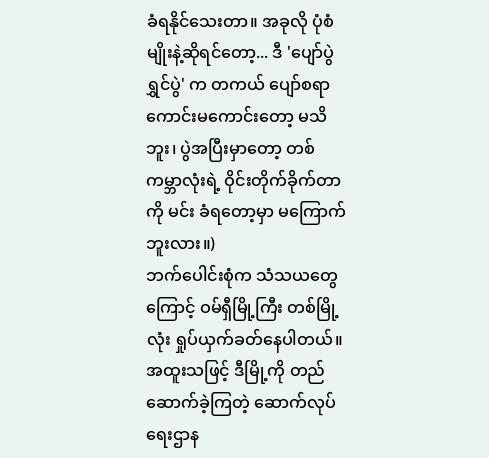ခံရနိုင်သေးတာ။ အခုလို ပုံစံမျိုးနဲ့ဆိုရင်တော့... ဒီ 'ပျော်ပွဲရွှင်ပွဲ' က တကယ် ပျော်စရာကောင်းမကောင်းတော့ မသိဘူး၊ ပွဲအပြီးမှာတော့ တစ်ကမ္ဘာလုံးရဲ့ ဝိုင်းတိုက်ခိုက်တာကို မင်း ခံရတော့မှာ မကြောက်ဘူးလား။)
ဘက်ပေါင်းစုံက သံသယတွေကြောင့် ဝမ်ရှီမြို့ကြီး တစ်မြို့လုံး ရှုပ်ယှက်ခတ်နေပါတယ်။ အထူးသဖြင့် ဒီမြို့ကို တည်ဆောက်ခဲ့ကြတဲ့ ဆောက်လုပ်ရေးဌာန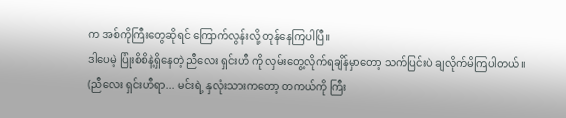က အစ်ကိုကြီးတွေဆိုရင် ကြောက်လွန်းလို့ တုန်နေကြပါပြီ။
ဒါပေမဲ့ ပြုံးစိစိနဲ့ရှိနေတဲ့ ညီလေး ရှင်းဟီ ကို လှမ်းတွေ့လိုက်ရချိန်မှာတော့ သက်ပြင်းပဲ ချလိုက်မိကြပါတယ်။
(ညီလေး ရှင်းဟီရာ... မင်းရဲ့ နှလုံးသားကတော့ တကယ်ကို ကြီး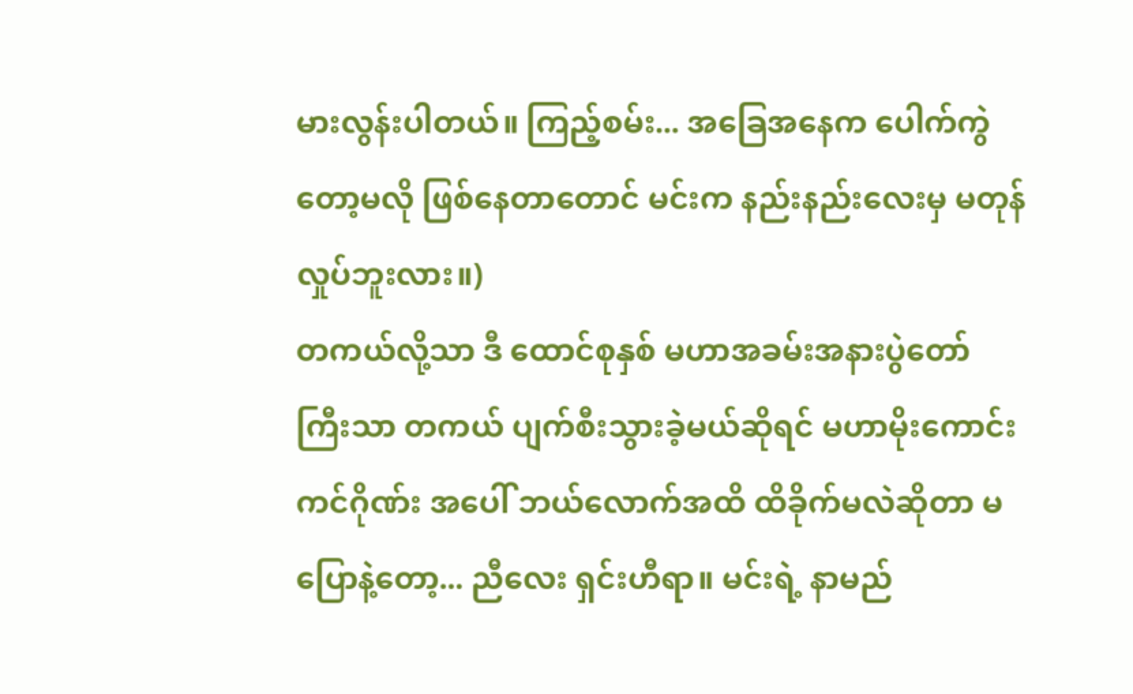မားလွန်းပါတယ်။ ကြည့်စမ်း... အခြေအနေက ပေါက်ကွဲတော့မလို ဖြစ်နေတာတောင် မင်းက နည်းနည်းလေးမှ မတုန်လှုပ်ဘူးလား။)
တကယ်လို့သာ ဒီ ထောင်စုနှစ် မဟာအခမ်းအနားပွဲတော် ကြီးသာ တကယ် ပျက်စီးသွားခဲ့မယ်ဆိုရင် မဟာမိုးကောင်းကင်ဂိုဏ်း အပေါ် ဘယ်လောက်အထိ ထိခိုက်မလဲဆိုတာ မပြောနဲ့တော့... ညီလေး ရှင်းဟီရာ။ မင်းရဲ့ နာမည်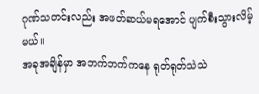ဂုဏ်သတင်းလည်း အဖတ်ဆယ်မရအောင် ပျက်စီးသွားလိမ့်မယ်။
အခုအချိန်မှာ အဘက်ဘက်ကနေ ရုတ်ရုတ်သဲသဲ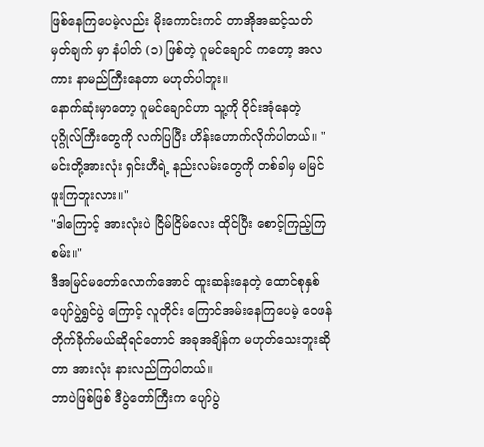ဖြစ်နေကြပေမဲ့လည်း မိုးကောင်းကင် တာအိုအဆင့်သတ်မှတ်ချက် မှာ နံပါတ် (၁) ဖြစ်တဲ့ ဂူမင်ချောင် ကတော့ အလကား နာမည်ကြီးနေတာ မဟုတ်ပါဘူး။
နောက်ဆုံးမှာတော့ ဂူမင်ချောင်ဟာ သူ့ကို ဝိုင်းအုံနေတဲ့ ပုဂ္ဂိုလ်ကြီးတွေကို လက်ပြပြီး ဟိန်းဟောက်လိုက်ပါတယ်။ "မင်းတို့အားလုံး ရှင်းဟီရဲ့ နည်းလမ်းတွေကို တစ်ခါမှ မမြင်ဖူးကြဘူးလား။"
"ဒါကြောင့် အားလုံးပဲ ငြိမ်ငြိမ်လေး ထိုင်ပြီး စောင့်ကြည့်ကြစမ်း။"
ဒီအမြင်မတော်လောက်အောင် ထူးဆန်းနေတဲ့ ထောင်စုနှစ် ပျော်ပွဲရွှင်ပွဲ ကြောင့် လူတိုင်း ကြောင်အမ်းနေကြပေမဲ့ ဝေဖန်တိုက်ခိုက်မယ်ဆိုရင်တောင် အခုအချိန်က မဟုတ်သေးဘူးဆိုတာ အားလုံး နားလည်ကြပါတယ်။
ဘာပဲဖြစ်ဖြစ် ဒီပွဲတော်ကြီးက ပျော်ပွဲ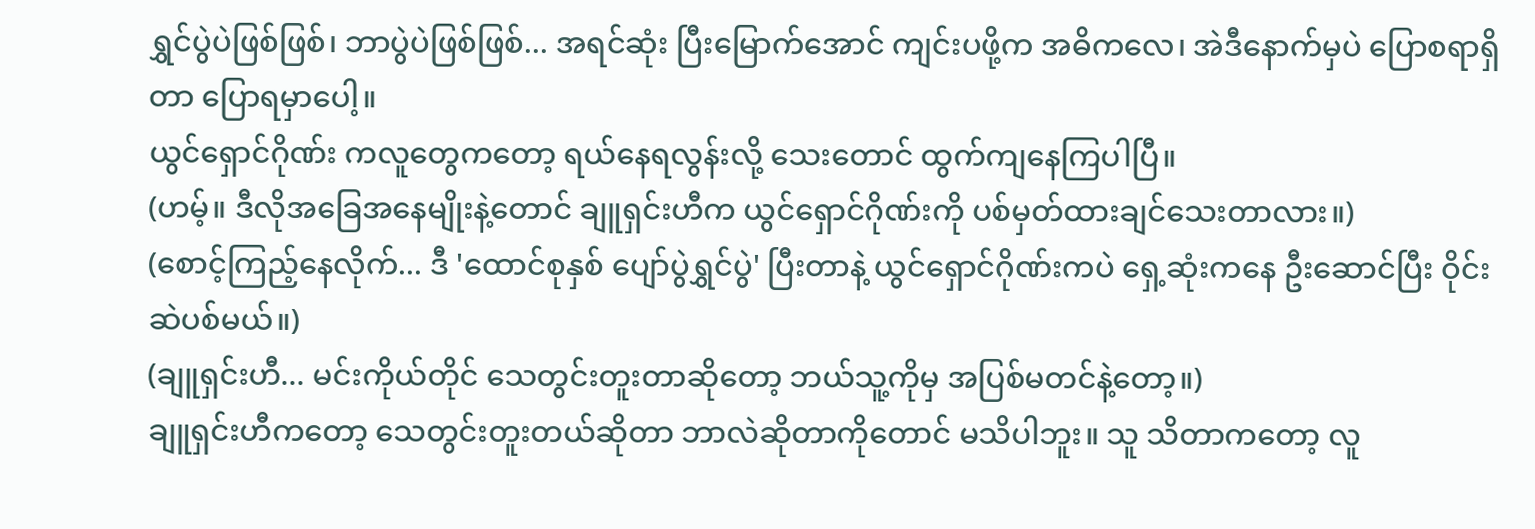ရွှင်ပွဲပဲဖြစ်ဖြစ်၊ ဘာပွဲပဲဖြစ်ဖြစ်... အရင်ဆုံး ပြီးမြောက်အောင် ကျင်းပဖို့က အဓိကလေ၊ အဲဒီနောက်မှပဲ ပြောစရာရှိတာ ပြောရမှာပေါ့။
ယွင်ရှောင်ဂိုဏ်း ကလူတွေကတော့ ရယ်နေရလွန်းလို့ သေးတောင် ထွက်ကျနေကြပါပြီ။
(ဟမ့်။ ဒီလိုအခြေအနေမျိုးနဲ့တောင် ချူရှင်းဟီက ယွင်ရှောင်ဂိုဏ်းကို ပစ်မှတ်ထားချင်သေးတာလား။)
(စောင့်ကြည့်နေလိုက်... ဒီ 'ထောင်စုနှစ် ပျော်ပွဲရွှင်ပွဲ' ပြီးတာနဲ့ ယွင်ရှောင်ဂိုဏ်းကပဲ ရှေ့ဆုံးကနေ ဦးဆောင်ပြီး ဝိုင်းဆဲပစ်မယ်။)
(ချူရှင်းဟီ... မင်းကိုယ်တိုင် သေတွင်းတူးတာဆိုတော့ ဘယ်သူ့ကိုမှ အပြစ်မတင်နဲ့တော့။)
ချူရှင်းဟီကတော့ သေတွင်းတူးတယ်ဆိုတာ ဘာလဲဆိုတာကိုတောင် မသိပါဘူး။ သူ သိတာကတော့ လူ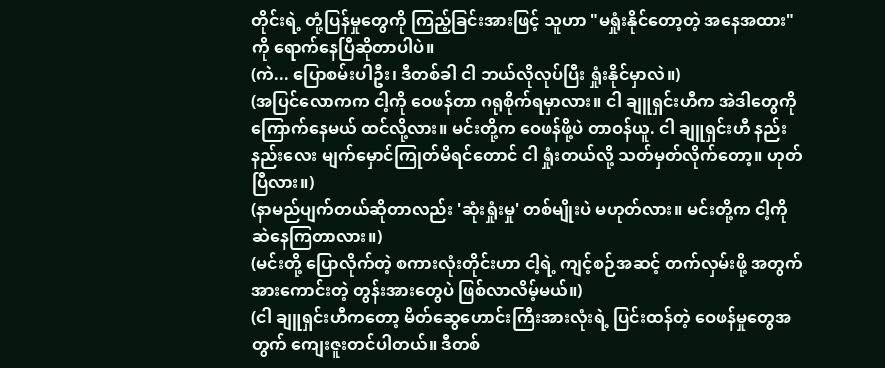တိုင်းရဲ့ တုံ့ပြန်မှုတွေကို ကြည့်ခြင်းအားဖြင့် သူဟာ "မရှုံးနိုင်တော့တဲ့ အနေအထား" ကို ရောက်နေပြီဆိုတာပါပဲ။
(ကဲ... ပြောစမ်းပါဦး၊ ဒီတစ်ခါ ငါ ဘယ်လိုလုပ်ပြီး ရှုံးနိုင်မှာလဲ။)
(အပြင်လောကက ငါ့ကို ဝေဖန်တာ ဂရုစိုက်ရမှာလား။ ငါ ချူရှင်းဟီက အဲဒါတွေကို ကြောက်နေမယ် ထင်လို့လား။ မင်းတို့က ဝေဖန်ဖို့ပဲ တာဝန်ယူ. ငါ ချူရှင်းဟီ နည်းနည်းလေး မျက်မှောင်ကြုတ်မိရင်တောင် ငါ ရှုံးတယ်လို့ သတ်မှတ်လိုက်တော့။ ဟုတ်ပြီလား။)
(နာမည်ပျက်တယ်ဆိုတာလည်း 'ဆုံးရှုံးမှု' တစ်မျိုးပဲ မဟုတ်လား။ မင်းတို့က ငါ့ကို ဆဲနေကြတာလား။)
(မင်းတို့ ပြောလိုက်တဲ့ စကားလုံးတိုင်းဟာ ငါ့ရဲ့ ကျင့်စဉ်အဆင့် တက်လှမ်းဖို့ အတွက် အားကောင်းတဲ့ တွန်းအားတွေပဲ ဖြစ်လာလိမ့်မယ်။)
(ငါ ချူရှင်းဟီကတော့ မိတ်ဆွေဟောင်းကြီးအားလုံးရဲ့ ပြင်းထန်တဲ့ ဝေဖန်မှုတွေအတွက် ကျေးဇူးတင်ပါတယ်။ ဒီတစ်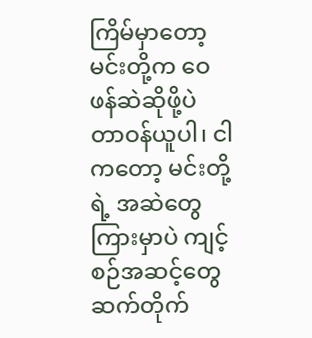ကြိမ်မှာတော့ မင်းတို့က ဝေဖန်ဆဲဆိုဖို့ပဲ တာဝန်ယူပါ၊ ငါကတော့ မင်းတို့ရဲ့ အဆဲတွေကြားမှာပဲ ကျင့်စဉ်အဆင့်တွေ ဆက်တိုက်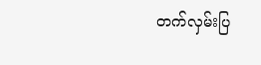တက်လှမ်းပြ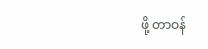ဖို့ တာဝန်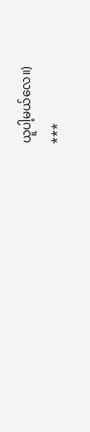ယူပါ့မယ်လေ။)
***